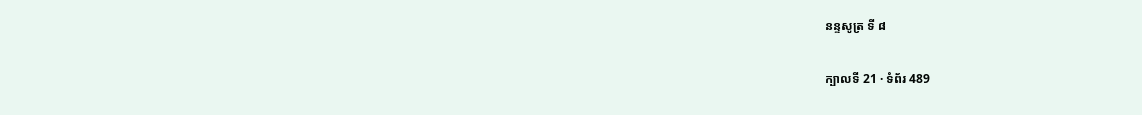នន្ទសូត្រ ទី ៨

ក្បាលទី 21 · ទំព័រ 489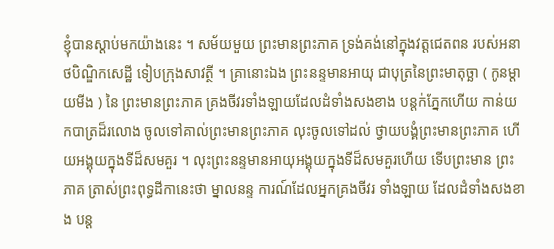ខ្ញុំបានស្តាប់មកយ៉ាងនេះ ។ សម័យមួយ ព្រះមានព្រះភាគ ទ្រង់គង់នៅក្នុងវត្តជេតពន របស់អនាថបិណ្ឌិកសេដ្ឋី ទៀបក្រុងសាវត្ថី ។ គ្រានោះឯង ព្រះនន្ទមានអាយុ ជាបុត្រនៃព្រះមាតុច្ឆា ( កូនម្តាយមីង ) នៃ ព្រះមានព្រះភាគ គ្រងចីវរទាំងឡាយដែលដំទាំងសងខាង បន្តក់ភ្នែកហើយ កាន់យកបាត្រដ៏រលោង ចូលទៅគាល់ព្រះមានព្រះភាគ លុះចូលទៅដល់ ថ្វាយបង្គំព្រះមានព្រះភាគ ហើយអង្គុយក្នុងទីដ៏សមគួរ ។ លុះព្រះនន្ទមានអាយុអង្គុយក្នុងទីដ៏សមគួរហើយ ទើបព្រះមាន ព្រះភាគ ត្រាស់ព្រះពុទ្ធដីកានេះថា ម្នាលនន្ទ ការណ៍ដែលអ្នកគ្រងចីវរ ទាំងឡាយ ដែលដំទាំងសងខាង បន្ត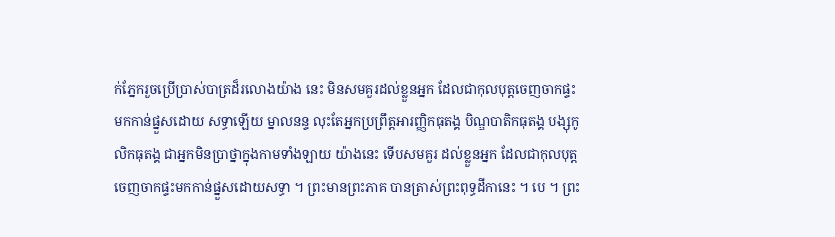ក់ភ្នែករួចប្រើប្រាស់បាត្រដ៏រលោងយ៉ាង នេះ មិនសមគួរដល់ខ្លួនអ្នក ដែលជាកុលបុត្តចេញចាកផ្ទះមកកាន់ផ្នួសដោយ សទ្ធាឡើយ ម្នាលនន្ទ លុះតែអ្នកប្រព្រឹត្តអារញ្ញិកធុតង្គ បិណ្ឌបាតិកធុតង្គ បង្សុកូលិកធុតង្គ ជាអ្នកមិនប្រាថ្នាក្នុងកាមទាំងឡាយ យ៉ាងនេះ ទើបសមគួរ ដល់ខ្លួនអ្នក ដែលជាកុលបុត្តចេញចាកផ្ទះមកកាន់ផ្នួសដោយសទ្ធា ។ ព្រះមានព្រះភាគ បានត្រាស់ព្រះពុទ្ធដីកានេះ ។ បេ ។ ព្រះ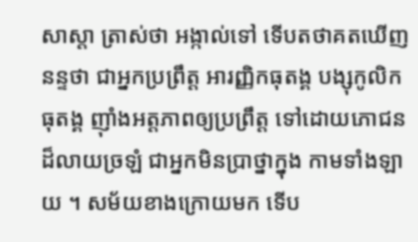សាស្តា ត្រាស់ថា អង្កាល់ទៅ ទើបតថាគតឃើញនន្ទថា ជាអ្នកប្រព្រឹត្ត អារញ្ញិកធុតង្គ បង្សុកូលិកធុតង្គ ញ៉ាំងអត្តភាពឲ្យប្រព្រឹត្ត ទៅដោយភោជន ដ៏លាយច្រឡំ ជាអ្នកមិនប្រាថ្នាក្នុង កាមទាំងឡាយ ។ សម័យខាងក្រោយមក ទើប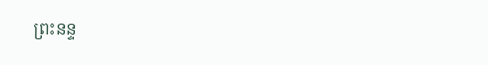ព្រះនន្ទ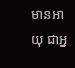មានអាយុ ជាអ្ន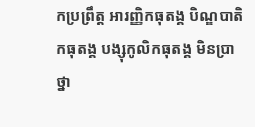កប្រព្រឹត្ត អារញ្ញិកធុតង្គ បិណ្ឌបាតិកធុតង្គ បង្សុកូលិកធុតង្គ មិនប្រាថ្នា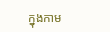ក្នុងកាម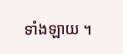ទាំងឡាយ ។